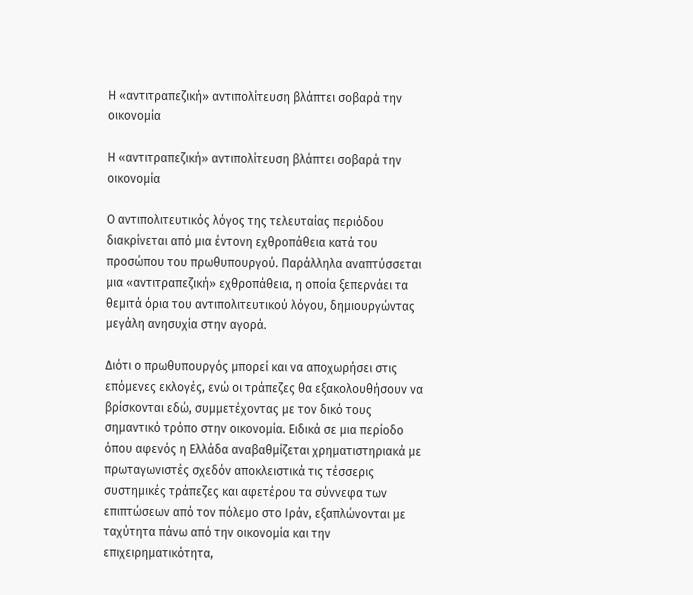Η «αντιτραπεζική» αντιπολίτευση βλάπτει σοβαρά την οικονομία

Η «αντιτραπεζική» αντιπολίτευση βλάπτει σοβαρά την οικονομία

Ο αντιπολιτευτικός λόγος της τελευταίας περιόδου διακρίνεται από μια έντονη εχθροπάθεια κατά του προσώπου του πρωθυπουργού. Παράλληλα αναπτύσσεται μια «αντιτραπεζική» εχθροπάθεια, η οποία ξεπερνάει τα θεμιτά όρια του αντιπολιτευτικού λόγου, δημιουργώντας μεγάλη ανησυχία στην αγορά.

Διότι ο πρωθυπουργός μπορεί και να αποχωρήσει στις επόμενες εκλογές, ενώ οι τράπεζες θα εξακολουθήσουν να βρίσκονται εδώ, συμμετέχοντας με τον δικό τους σημαντικό τρόπο στην οικονομία. Ειδικά σε μια περίοδο όπου αφενός η Ελλάδα αναβαθμίζεται χρηματιστηριακά με πρωταγωνιστές σχεδόν αποκλειστικά τις τέσσερις συστημικές τράπεζες και αφετέρου τα σύννεφα των επιπτώσεων από τον πόλεμο στο Ιράν, εξαπλώνονται με ταχύτητα πάνω από την οικονομία και την επιχειρηματικότητα,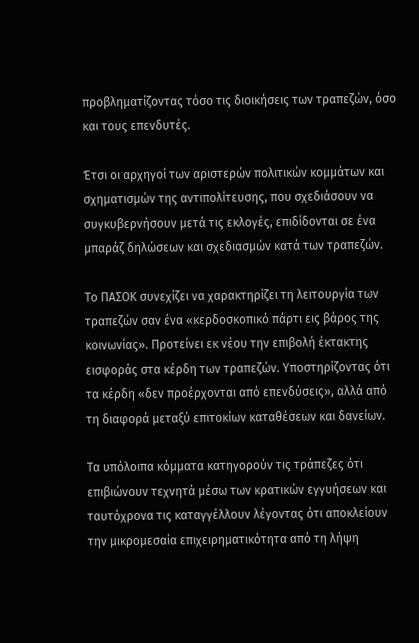προβληματίζοντας τόσο τις διοικήσεις των τραπεζών, όσο και τους επενδυτές.

Έτσι οι αρχηγοί των αριστερών πολιτικών κομμάτων και σχηματισμών της αντιπολίτευσης, που σχεδιάσουν να συγκυβερνήσουν μετά τις εκλογές, επιδίδονται σε ένα μπαράζ δηλώσεων και σχεδιασμών κατά των τραπεζών.

Το ΠΑΣΟΚ συνεχίζει να χαρακτηρίζει τη λειτουργία των τραπεζών σαν ένα «κερδοσκοπικό πάρτι εις βάρος της κοινωνίας». Προτείνει εκ νέου την επιβολή έκτακτης εισφοράς στα κέρδη των τραπεζών. Υποστηρίζοντας ότι τα κέρδη «δεν προέρχονται από επενδύσεις», αλλά από τη διαφορά μεταξύ επιτοκίων καταθέσεων και δανείων.

Τα υπόλοιπα κόμματα κατηγορούν τις τράπεζες ότι επιβιώνουν τεχνητά μέσω των κρατικών εγγυήσεων και ταυτόχρονα τις καταγγέλλουν λέγοντας ότι αποκλείουν την μικρομεσαία επιχειρηματικότητα από τη λήψη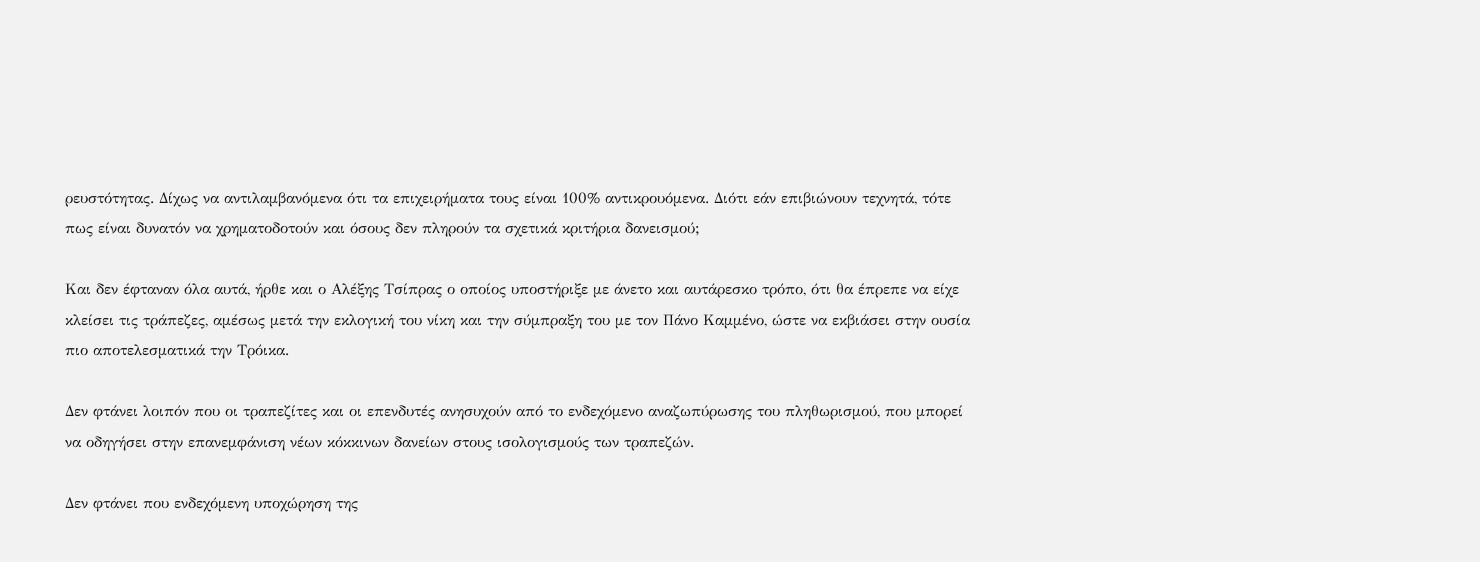ρευστότητας. Δίχως να αντιλαμβανόμενα ότι τα επιχειρήματα τους είναι 100% αντικρουόμενα. Διότι εάν επιβιώνουν τεχνητά, τότε πως είναι δυνατόν να χρηματοδοτούν και όσους δεν πληρούν τα σχετικά κριτήρια δανεισμού;

Και δεν έφταναν όλα αυτά, ήρθε και ο Αλέξης Τσίπρας ο οποίος υποστήριξε με άνετο και αυτάρεσκο τρόπο, ότι θα έπρεπε να είχε κλείσει τις τράπεζες, αμέσως μετά την εκλογική του νίκη και την σύμπραξη του με τον Πάνο Καμμένο, ώστε να εκβιάσει στην ουσία πιο αποτελεσματικά την Τρόικα.

Δεν φτάνει λοιπόν που οι τραπεζίτες και οι επενδυτές ανησυχούν από το ενδεχόμενο αναζωπύρωσης του πληθωρισμού, που μπορεί να οδηγήσει στην επανεμφάνιση νέων κόκκινων δανείων στους ισολογισμούς των τραπεζών.

Δεν φτάνει που ενδεχόμενη υποχώρηση της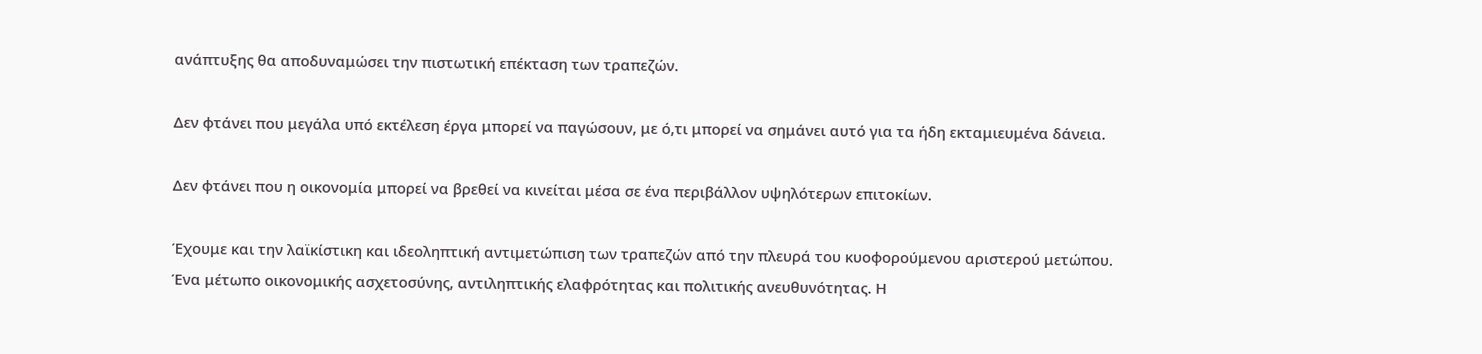ανάπτυξης θα αποδυναμώσει την πιστωτική επέκταση των τραπεζών.

Δεν φτάνει που μεγάλα υπό εκτέλεση έργα μπορεί να παγώσουν, με ό,τι μπορεί να σημάνει αυτό για τα ήδη εκταμιευμένα δάνεια.

Δεν φτάνει που η οικονομία μπορεί να βρεθεί να κινείται μέσα σε ένα περιβάλλον υψηλότερων επιτοκίων.

Έχουμε και την λαϊκίστικη και ιδεοληπτική αντιμετώπιση των τραπεζών από την πλευρά του κυοφορούμενου αριστερού μετώπου. Ένα μέτωπο οικονομικής ασχετοσύνης, αντιληπτικής ελαφρότητας και πολιτικής ανευθυνότητας. Η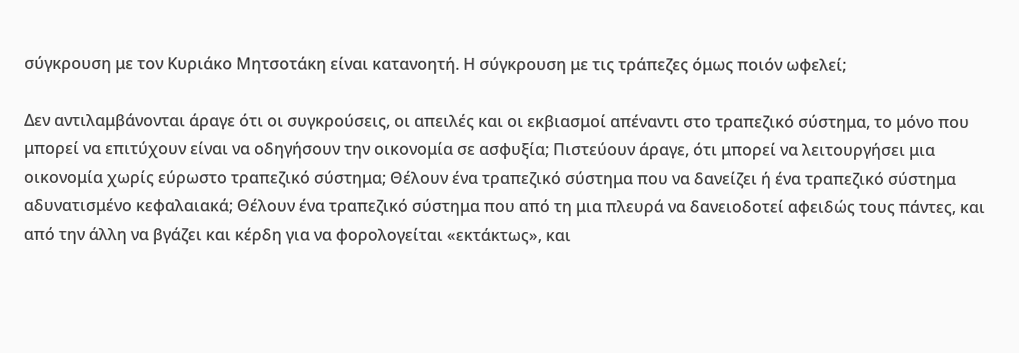σύγκρουση με τον Κυριάκο Μητσοτάκη είναι κατανοητή. Η σύγκρουση με τις τράπεζες όμως ποιόν ωφελεί;

Δεν αντιλαμβάνονται άραγε ότι οι συγκρούσεις, οι απειλές και οι εκβιασμοί απέναντι στο τραπεζικό σύστημα, το μόνο που μπορεί να επιτύχουν είναι να οδηγήσουν την οικονομία σε ασφυξία; Πιστεύουν άραγε, ότι μπορεί να λειτουργήσει μια οικονομία χωρίς εύρωστο τραπεζικό σύστημα; Θέλουν ένα τραπεζικό σύστημα που να δανείζει ή ένα τραπεζικό σύστημα αδυνατισμένο κεφαλαιακά; Θέλουν ένα τραπεζικό σύστημα που από τη μια πλευρά να δανειοδοτεί αφειδώς τους πάντες, και από την άλλη να βγάζει και κέρδη για να φορολογείται «εκτάκτως», και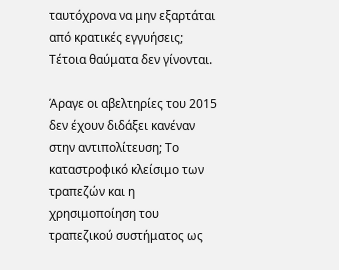ταυτόχρονα να μην εξαρτάται από κρατικές εγγυήσεις; Τέτοια θαύματα δεν γίνονται.

Άραγε οι αβελτηρίες του 2015 δεν έχουν διδάξει κανέναν στην αντιπολίτευση; Το καταστροφικό κλείσιμο των τραπεζών και η χρησιμοποίηση του τραπεζικού συστήματος ως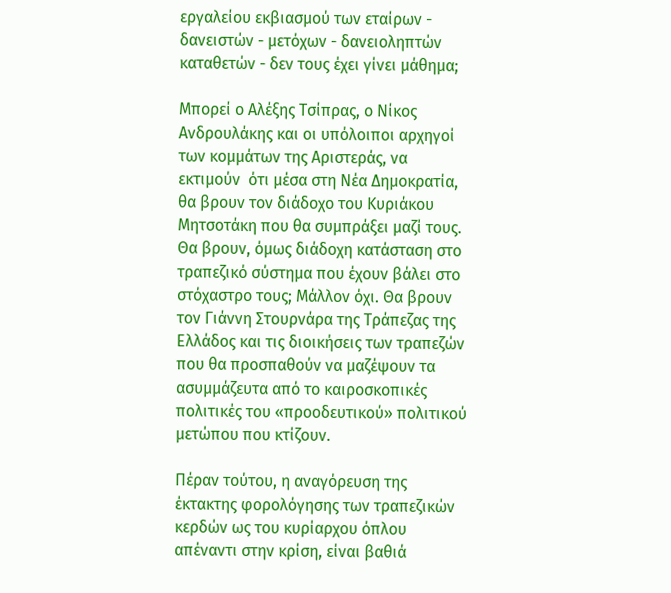εργαλείου εκβιασμού των εταίρων - δανειστών - μετόχων - δανειοληπτών καταθετών - δεν τους έχει γίνει μάθημα;

Μπορεί ο Αλέξης Τσίπρας, ο Νίκος Ανδρουλάκης και οι υπόλοιποι αρχηγοί των κομμάτων της Αριστεράς, να εκτιμούν  ότι μέσα στη Νέα Δημοκρατία, θα βρουν τον διάδοχο του Κυριάκου Μητσοτάκη που θα συμπράξει μαζί τους. Θα βρουν, όμως διάδοχη κατάσταση στο τραπεζικό σύστημα που έχουν βάλει στο στόχαστρο τους; Μάλλον όχι. Θα βρουν τον Γιάννη Στουρνάρα της Τράπεζας της Ελλάδος και τις διοικήσεις των τραπεζών που θα προσπαθούν να μαζέψουν τα ασυμμάζευτα από το καιροσκοπικές πολιτικές του «προοδευτικού» πολιτικού μετώπου που κτίζουν.

Πέραν τούτου, η αναγόρευση της έκτακτης φορολόγησης των τραπεζικών κερδών ως του κυρίαρχου όπλου απέναντι στην κρίση, είναι βαθιά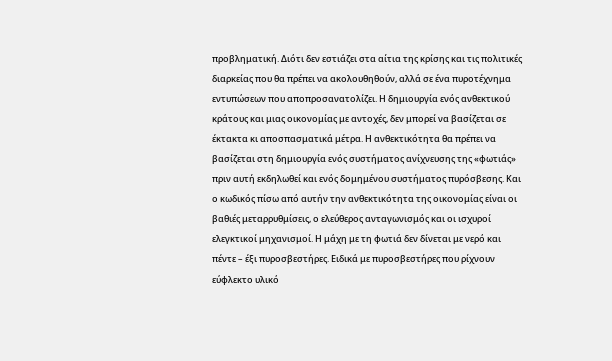προβληματική. Διότι δεν εστιάζει στα αίτια της κρίσης και τις πολιτικές διαρκείας που θα πρέπει να ακολουθηθούν, αλλά σε ένα πυροτέχνημα εντυπώσεων που αποπροσανατολίζει. Η δημιουργία ενός ανθεκτικού κράτους και μιας οικονομίας με αντοχές, δεν μπορεί να βασίζεται σε έκτακτα κι αποσπασματικά μέτρα. Η ανθεκτικότητα θα πρέπει να βασίζεται στη δημιουργία ενός συστήματος ανίχνευσης της «φωτιάς» πριν αυτή εκδηλωθεί και ενός δομημένου συστήματος πυρόσβεσης. Και ο κωδικός πίσω από αυτήν την ανθεκτικότητα της οικονομίας είναι οι βαθιές μεταρρυθμίσεις, ο ελεύθερος ανταγωνισμός και οι ισχυροί ελεγκτικοί μηχανισμοί. Η μάχη με τη φωτιά δεν δίνεται με νερό και πέντε – έξι πυροσβεστήρες. Ειδικά με πυροσβεστήρες που ρίχνουν εύφλεκτο υλικό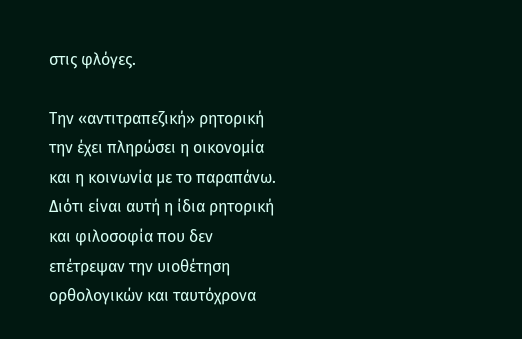στις φλόγες.

Την «αντιτραπεζική» ρητορική την έχει πληρώσει η οικονομία και η κοινωνία με το παραπάνω. Διότι είναι αυτή η ίδια ρητορική και φιλοσοφία που δεν επέτρεψαν την υιοθέτηση ορθολογικών και ταυτόχρονα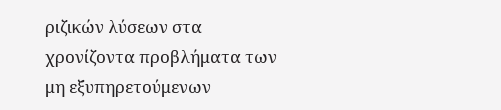ριζικών λύσεων στα χρονίζοντα προβλήματα των μη εξυπηρετούμενων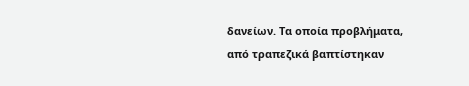δανείων. Τα οποία προβλήματα, από τραπεζικά βαπτίστηκαν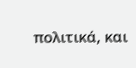πολιτικά, και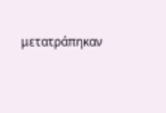μετατράπηκαν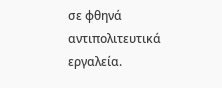σε φθηνά αντιπολιτευτικά εργαλεία.